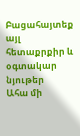Բացահայտեք այլ հետաքրքիր և օգտակար նյութեր
Ահա մի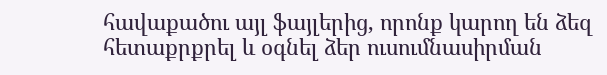հավաքածու այլ ֆայլերից, որոնք կարող են ձեզ հետաքրքրել և օգնել ձեր ուսումնասիրման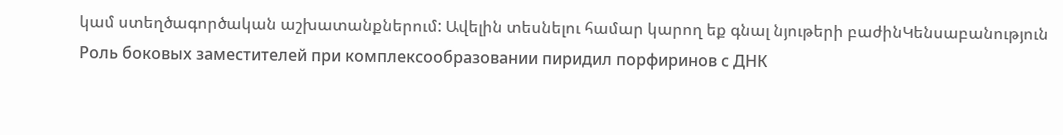կամ ստեղծագործական աշխատանքներում: Ավելին տեսնելու համար կարող եք գնալ նյութերի բաժինԿենսաբանություն
Роль боковых заместителей при комплексообразовании пиридил порфиринов с ДНК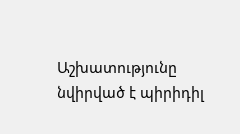Աշխատությունը նվիրված է պիրիդիլ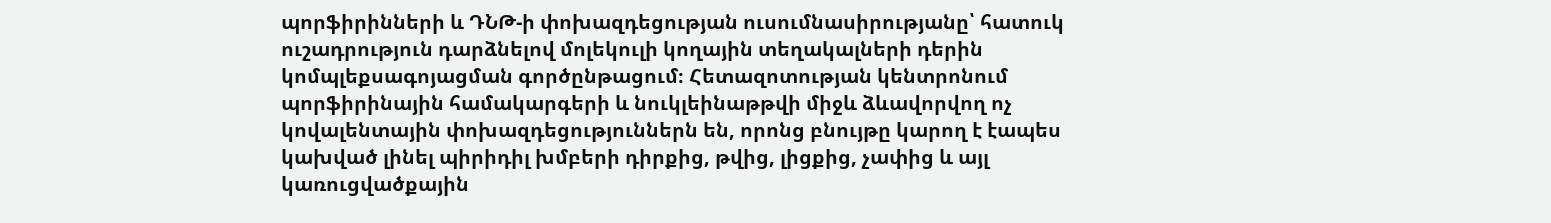պորֆիրինների և ԴՆԹ-ի փոխազդեցության ուսումնասիրությանը՝ հատուկ ուշադրություն դարձնելով մոլեկուլի կողային տեղակալների դերին կոմպլեքսագոյացման գործընթացում։ Հետազոտության կենտրոնում պորֆիրինային համակարգերի և նուկլեինաթթվի միջև ձևավորվող ոչ կովալենտային փոխազդեցություններն են, որոնց բնույթը կարող է էապես կախված լինել պիրիդիլ խմբերի դիրքից, թվից, լիցքից, չափից և այլ կառուցվածքային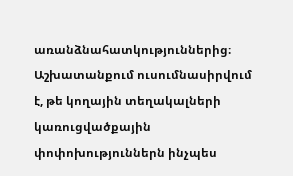առանձնահատկություններից։ Աշխատանքում ուսումնասիրվում է, թե կողային տեղակալների կառուցվածքային փոփոխություններն ինչպես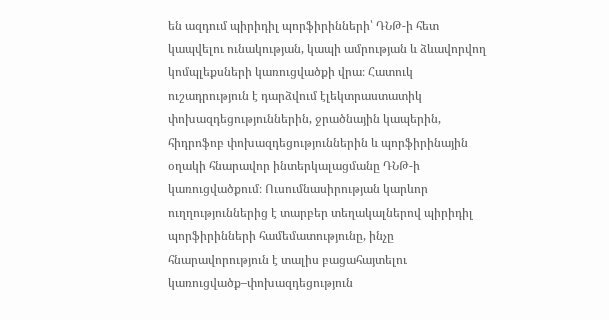են ազդում պիրիդիլ պորֆիրինների՝ ԴՆԹ-ի հետ կապվելու ունակության, կապի ամրության և ձևավորվող կոմպլեքսների կառուցվածքի վրա։ Հատուկ ուշադրություն է դարձվում էլեկտրաստատիկ փոխազդեցություններին, ջրածնային կապերին, հիդրոֆոբ փոխազդեցություններին և պորֆիրինային օղակի հնարավոր ինտերկալացմանը ԴՆԹ-ի կառուցվածքում։ Ուսումնասիրության կարևոր ուղղություններից է տարբեր տեղակալներով պիրիդիլ պորֆիրինների համեմատությունը, ինչը հնարավորություն է տալիս բացահայտելու կառուցվածք–փոխազդեցություն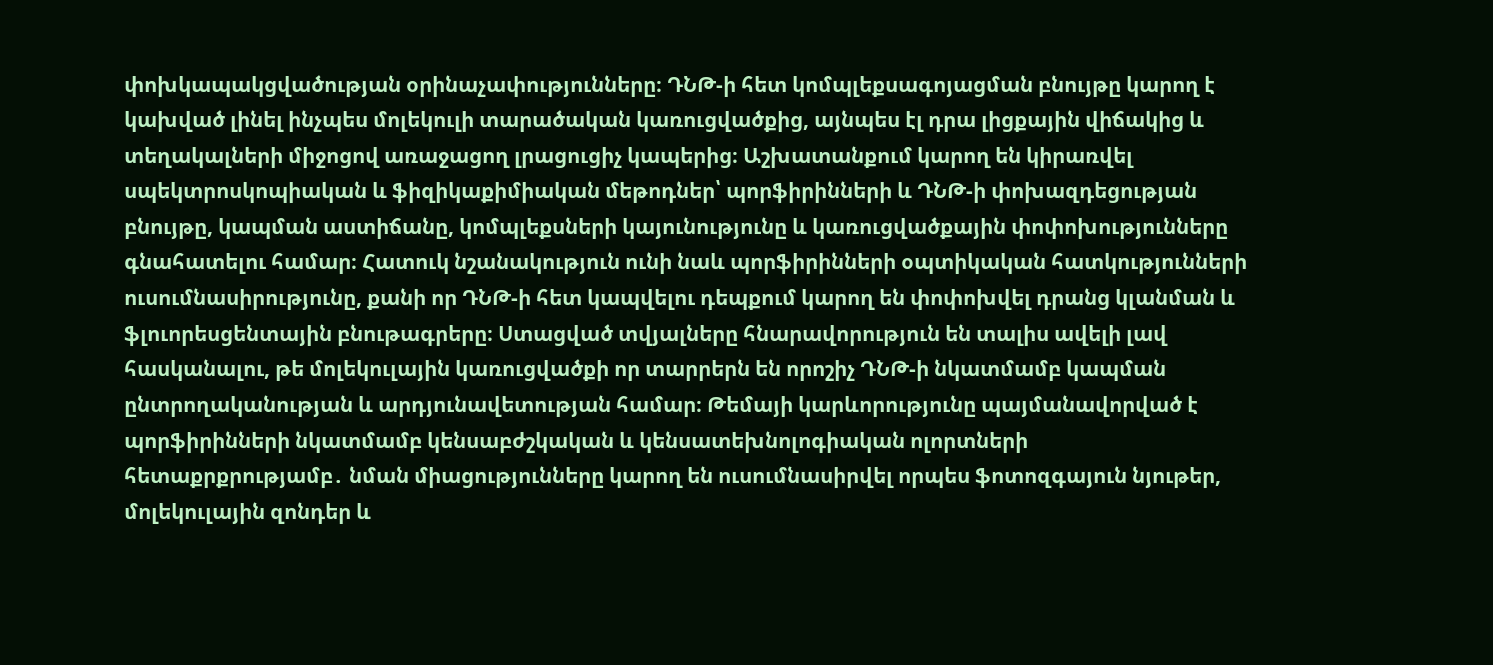փոխկապակցվածության օրինաչափությունները։ ԴՆԹ-ի հետ կոմպլեքսագոյացման բնույթը կարող է կախված լինել ինչպես մոլեկուլի տարածական կառուցվածքից, այնպես էլ դրա լիցքային վիճակից և տեղակալների միջոցով առաջացող լրացուցիչ կապերից։ Աշխատանքում կարող են կիրառվել սպեկտրոսկոպիական և ֆիզիկաքիմիական մեթոդներ՝ պորֆիրինների և ԴՆԹ-ի փոխազդեցության բնույթը, կապման աստիճանը, կոմպլեքսների կայունությունը և կառուցվածքային փոփոխությունները գնահատելու համար։ Հատուկ նշանակություն ունի նաև պորֆիրինների օպտիկական հատկությունների ուսումնասիրությունը, քանի որ ԴՆԹ-ի հետ կապվելու դեպքում կարող են փոփոխվել դրանց կլանման և ֆլուորեսցենտային բնութագրերը։ Ստացված տվյալները հնարավորություն են տալիս ավելի լավ հասկանալու, թե մոլեկուլային կառուցվածքի որ տարրերն են որոշիչ ԴՆԹ-ի նկատմամբ կապման ընտրողականության և արդյունավետության համար։ Թեմայի կարևորությունը պայմանավորված է պորֆիրինների նկատմամբ կենսաբժշկական և կենսատեխնոլոգիական ոլորտների հետաքրքրությամբ․ նման միացությունները կարող են ուսումնասիրվել որպես ֆոտոզգայուն նյութեր, մոլեկուլային զոնդեր և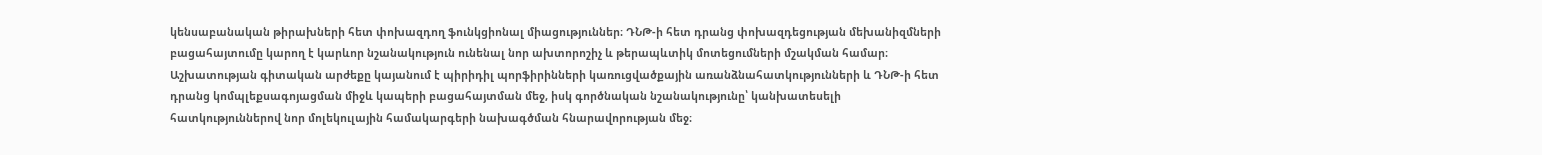կենսաբանական թիրախների հետ փոխազդող ֆունկցիոնալ միացություններ։ ԴՆԹ-ի հետ դրանց փոխազդեցության մեխանիզմների բացահայտումը կարող է կարևոր նշանակություն ունենալ նոր ախտորոշիչ և թերապևտիկ մոտեցումների մշակման համար։ Աշխատության գիտական արժեքը կայանում է պիրիդիլ պորֆիրինների կառուցվածքային առանձնահատկությունների և ԴՆԹ-ի հետ դրանց կոմպլեքսագոյացման միջև կապերի բացահայտման մեջ, իսկ գործնական նշանակությունը՝ կանխատեսելի հատկություններով նոր մոլեկուլային համակարգերի նախագծման հնարավորության մեջ։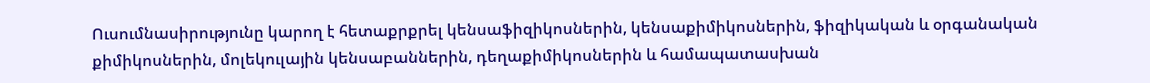Ուսումնասիրությունը կարող է հետաքրքրել կենսաֆիզիկոսներին, կենսաքիմիկոսներին, ֆիզիկական և օրգանական քիմիկոսներին, մոլեկուլային կենսաբաններին, դեղաքիմիկոսներին և համապատասխան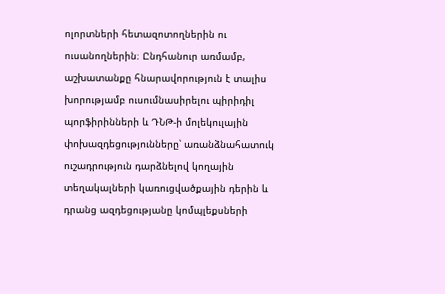ոլորտների հետազոտողներին ու ուսանողներին։ Ընդհանուր առմամբ, աշխատանքը հնարավորություն է տալիս խորությամբ ուսումնասիրելու պիրիդիլ պորֆիրինների և ԴՆԹ-ի մոլեկուլային փոխազդեցությունները՝ առանձնահատուկ ուշադրություն դարձնելով կողային տեղակալների կառուցվածքային դերին և դրանց ազդեցությանը կոմպլեքսների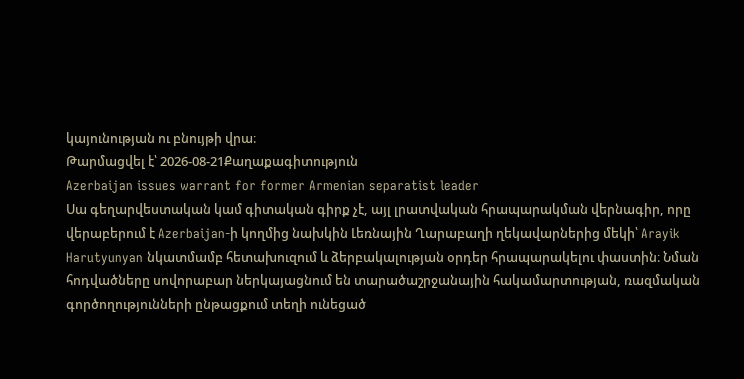կայունության ու բնույթի վրա։
Թարմացվել է՝ 2026-08-21Քաղաքագիտություն
Azerbaijan issues warrant for former Armenian separatist leader
Սա գեղարվեստական կամ գիտական գիրք չէ, այլ լրատվական հրապարակման վերնագիր, որը վերաբերում է Azerbaijan-ի կողմից նախկին Լեռնային Ղարաբաղի ղեկավարներից մեկի՝ Arayik Harutyunyan նկատմամբ հետախուզում և ձերբակալության օրդեր հրապարակելու փաստին։ Նման հոդվածները սովորաբար ներկայացնում են տարածաշրջանային հակամարտության, ռազմական գործողությունների ընթացքում տեղի ունեցած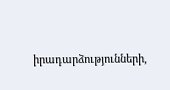իրադարձությունների,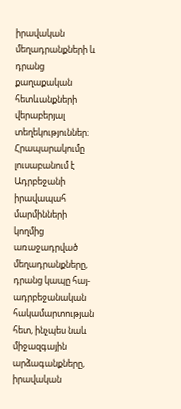իրավական մեղադրանքների և դրանց քաղաքական հետևանքների վերաբերյալ տեղեկություններ։ Հրապարակումը լուսաբանում է Ադրբեջանի իրավապահ մարմինների կողմից առաջադրված մեղադրանքները, դրանց կապը հայ-ադրբեջանական հակամարտության հետ, ինչպես նաև միջազգային արձագանքները, իրավական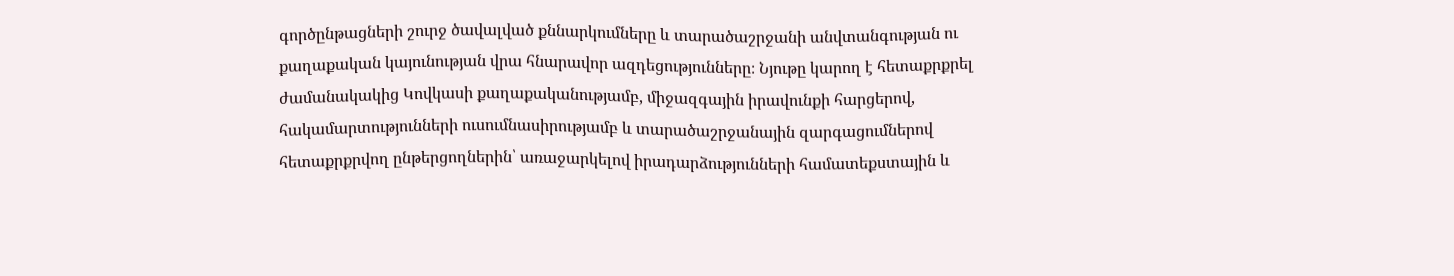գործընթացների շուրջ ծավալված քննարկումները և տարածաշրջանի անվտանգության ու քաղաքական կայունության վրա հնարավոր ազդեցությունները։ Նյութը կարող է հետաքրքրել ժամանակակից Կովկասի քաղաքականությամբ, միջազգային իրավունքի հարցերով, հակամարտությունների ուսումնասիրությամբ և տարածաշրջանային զարգացումներով հետաքրքրվող ընթերցողներին՝ առաջարկելով իրադարձությունների համատեքստային և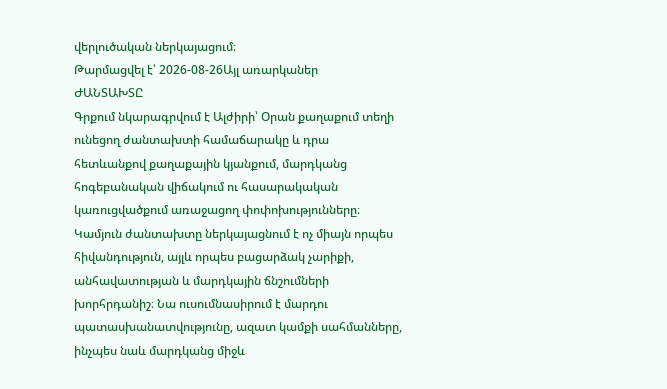վերլուծական ներկայացում։
Թարմացվել է՝ 2026-08-26Այլ առարկաներ
ԺԱՆՏԱԽՏԸ
Գրքում նկարագրվում է Ալժիրի՝ Օրան քաղաքում տեղի ունեցող ժանտախտի համաճարակը և դրա հետևանքով քաղաքային կյանքում, մարդկանց հոգեբանական վիճակում ու հասարակական կառուցվածքում առաջացող փոփոխությունները։ Կամյուն ժանտախտը ներկայացնում է ոչ միայն որպես հիվանդություն, այլև որպես բացարձակ չարիքի, անհավատության և մարդկային ճնշումների խորհրդանիշ։ Նա ուսումնասիրում է մարդու պատասխանատվությունը, ազատ կամքի սահմանները, ինչպես նաև մարդկանց միջև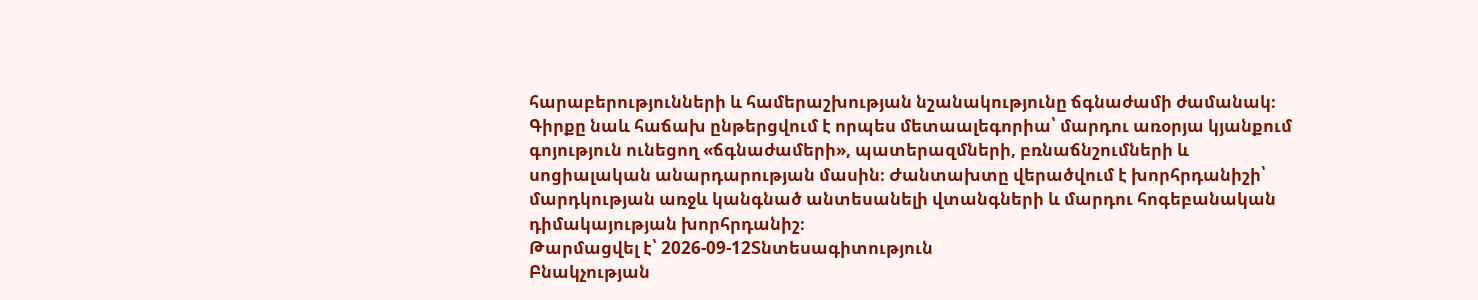հարաբերությունների և համերաշխության նշանակությունը ճգնաժամի ժամանակ։ Գիրքը նաև հաճախ ընթերցվում է որպես մետաալեգորիա՝ մարդու առօրյա կյանքում գոյություն ունեցող «ճգնաժամերի», պատերազմների, բռնաճնշումների և սոցիալական անարդարության մասին։ Ժանտախտը վերածվում է խորհրդանիշի՝ մարդկության առջև կանգնած անտեսանելի վտանգների և մարդու հոգեբանական դիմակայության խորհրդանիշ։
Թարմացվել է՝ 2026-09-12Տնտեսագիտություն
Բնակչության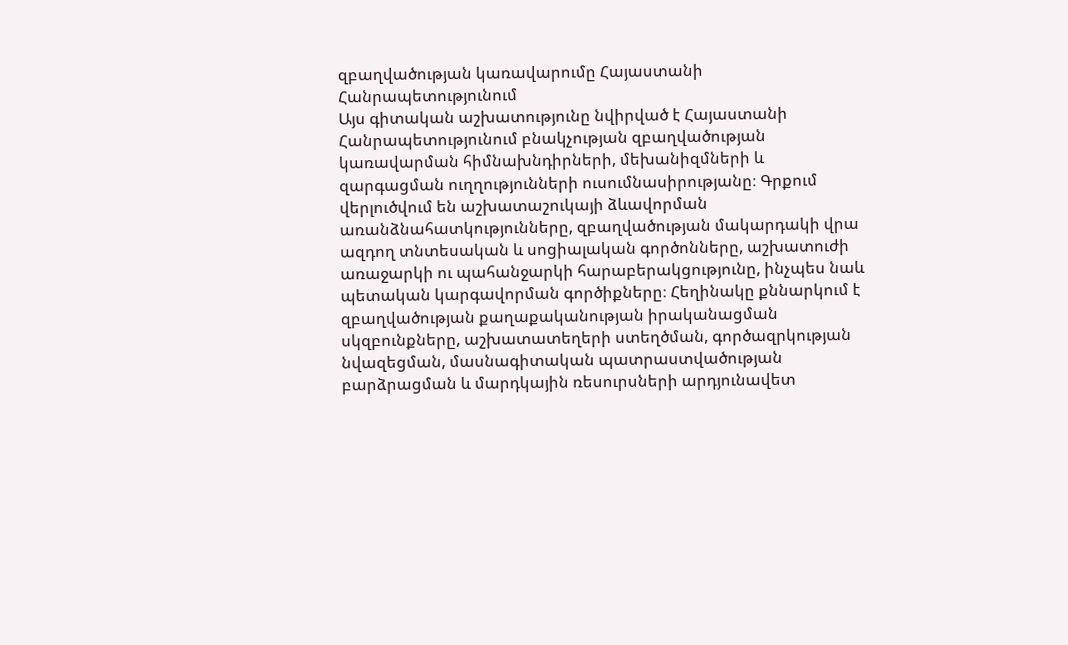զբաղվածության կառավարումը Հայաստանի Հանրապետությունում
Այս գիտական աշխատությունը նվիրված է Հայաստանի Հանրապետությունում բնակչության զբաղվածության կառավարման հիմնախնդիրների, մեխանիզմների և զարգացման ուղղությունների ուսումնասիրությանը։ Գրքում վերլուծվում են աշխատաշուկայի ձևավորման առանձնահատկությունները, զբաղվածության մակարդակի վրա ազդող տնտեսական և սոցիալական գործոնները, աշխատուժի առաջարկի ու պահանջարկի հարաբերակցությունը, ինչպես նաև պետական կարգավորման գործիքները։ Հեղինակը քննարկում է զբաղվածության քաղաքականության իրականացման սկզբունքները, աշխատատեղերի ստեղծման, գործազրկության նվազեցման, մասնագիտական պատրաստվածության բարձրացման և մարդկային ռեսուրսների արդյունավետ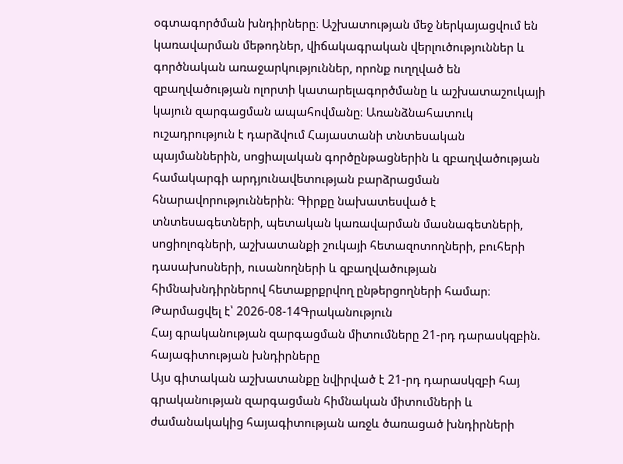օգտագործման խնդիրները։ Աշխատության մեջ ներկայացվում են կառավարման մեթոդներ, վիճակագրական վերլուծություններ և գործնական առաջարկություններ, որոնք ուղղված են զբաղվածության ոլորտի կատարելագործմանը և աշխատաշուկայի կայուն զարգացման ապահովմանը։ Առանձնահատուկ ուշադրություն է դարձվում Հայաստանի տնտեսական պայմաններին, սոցիալական գործընթացներին և զբաղվածության համակարգի արդյունավետության բարձրացման հնարավորություններին։ Գիրքը նախատեսված է տնտեսագետների, պետական կառավարման մասնագետների, սոցիոլոգների, աշխատանքի շուկայի հետազոտողների, բուհերի դասախոսների, ուսանողների և զբաղվածության հիմնախնդիրներով հետաքրքրվող ընթերցողների համար։
Թարմացվել է՝ 2026-08-14Գրականություն
Հայ գրականության զարգացման միտումները 21-րդ դարասկզբին. հայագիտության խնդիրները
Այս գիտական աշխատանքը նվիրված է 21-րդ դարասկզբի հայ գրականության զարգացման հիմնական միտումների և ժամանակակից հայագիտության առջև ծառացած խնդիրների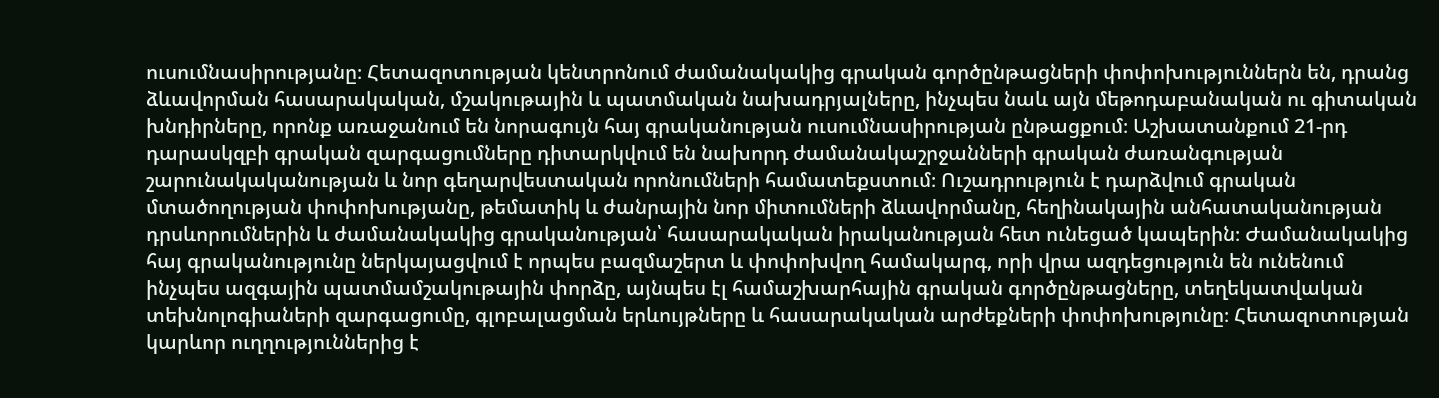ուսումնասիրությանը։ Հետազոտության կենտրոնում ժամանակակից գրական գործընթացների փոփոխություններն են, դրանց ձևավորման հասարակական, մշակութային և պատմական նախադրյալները, ինչպես նաև այն մեթոդաբանական ու գիտական խնդիրները, որոնք առաջանում են նորագույն հայ գրականության ուսումնասիրության ընթացքում։ Աշխատանքում 21-րդ դարասկզբի գրական զարգացումները դիտարկվում են նախորդ ժամանակաշրջանների գրական ժառանգության շարունակականության և նոր գեղարվեստական որոնումների համատեքստում։ Ուշադրություն է դարձվում գրական մտածողության փոփոխությանը, թեմատիկ և ժանրային նոր միտումների ձևավորմանը, հեղինակային անհատականության դրսևորումներին և ժամանակակից գրականության՝ հասարակական իրականության հետ ունեցած կապերին։ Ժամանակակից հայ գրականությունը ներկայացվում է որպես բազմաշերտ և փոփոխվող համակարգ, որի վրա ազդեցություն են ունենում ինչպես ազգային պատմամշակութային փորձը, այնպես էլ համաշխարհային գրական գործընթացները, տեղեկատվական տեխնոլոգիաների զարգացումը, գլոբալացման երևույթները և հասարակական արժեքների փոփոխությունը։ Հետազոտության կարևոր ուղղություններից է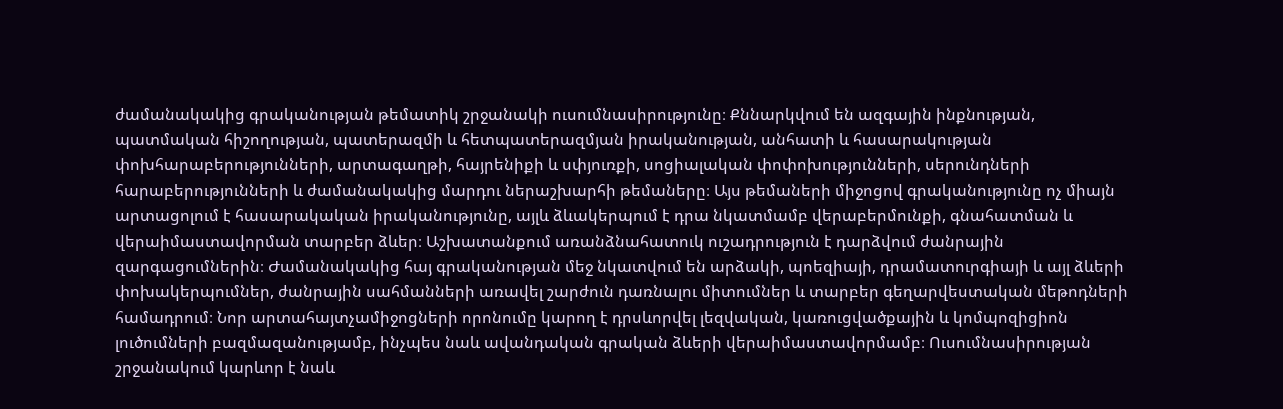ժամանակակից գրականության թեմատիկ շրջանակի ուսումնասիրությունը։ Քննարկվում են ազգային ինքնության, պատմական հիշողության, պատերազմի և հետպատերազմյան իրականության, անհատի և հասարակության փոխհարաբերությունների, արտագաղթի, հայրենիքի և սփյուռքի, սոցիալական փոփոխությունների, սերունդների հարաբերությունների և ժամանակակից մարդու ներաշխարհի թեմաները։ Այս թեմաների միջոցով գրականությունը ոչ միայն արտացոլում է հասարակական իրականությունը, այլև ձևակերպում է դրա նկատմամբ վերաբերմունքի, գնահատման և վերաիմաստավորման տարբեր ձևեր։ Աշխատանքում առանձնահատուկ ուշադրություն է դարձվում ժանրային զարգացումներին։ Ժամանակակից հայ գրականության մեջ նկատվում են արձակի, պոեզիայի, դրամատուրգիայի և այլ ձևերի փոխակերպումներ, ժանրային սահմանների առավել շարժուն դառնալու միտումներ և տարբեր գեղարվեստական մեթոդների համադրում։ Նոր արտահայտչամիջոցների որոնումը կարող է դրսևորվել լեզվական, կառուցվածքային և կոմպոզիցիոն լուծումների բազմազանությամբ, ինչպես նաև ավանդական գրական ձևերի վերաիմաստավորմամբ։ Ուսումնասիրության շրջանակում կարևոր է նաև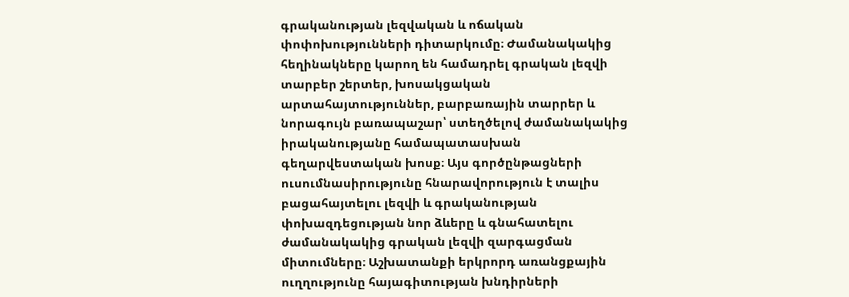գրականության լեզվական և ոճական փոփոխությունների դիտարկումը։ Ժամանակակից հեղինակները կարող են համադրել գրական լեզվի տարբեր շերտեր, խոսակցական արտահայտություններ, բարբառային տարրեր և նորագույն բառապաշար՝ ստեղծելով ժամանակակից իրականությանը համապատասխան գեղարվեստական խոսք։ Այս գործընթացների ուսումնասիրությունը հնարավորություն է տալիս բացահայտելու լեզվի և գրականության փոխազդեցության նոր ձևերը և գնահատելու ժամանակակից գրական լեզվի զարգացման միտումները։ Աշխատանքի երկրորդ առանցքային ուղղությունը հայագիտության խնդիրների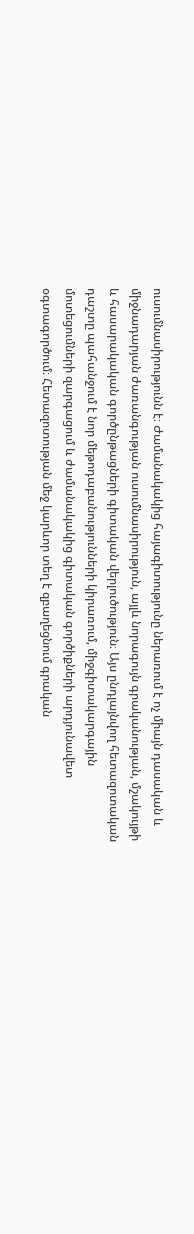ուսումնասիրությունն է։ Ժամանակակից հայագիտությունը ներառում է ոչ միայն դասական և միջնադարյան ժառանգության ուսումնասիրություն, այլև նորագույն գրականության, մշակույթի և հասարակական գործընթացների գիտական վերլուծություն։ Այս ընդլայնվող հետազոտական դաշտը պահանջում է նոր մեթոդաբանությունների կիրառում, միջգիտակարգային մոտեցումների զարգացում և ժամանակակից գիտական գործիքների արդյունավետ օգտագործում։ Հետազոտության մեջ կարևոր տեղ է զբաղեցնում գրական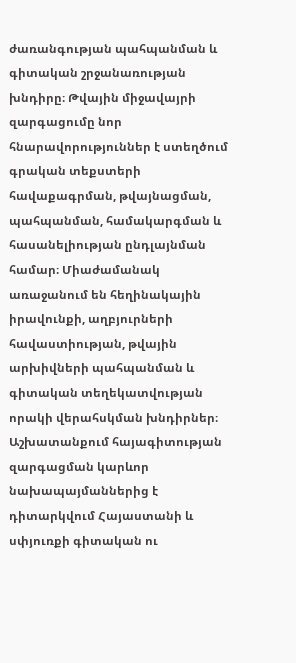ժառանգության պահպանման և գիտական շրջանառության խնդիրը։ Թվային միջավայրի զարգացումը նոր հնարավորություններ է ստեղծում գրական տեքստերի հավաքագրման, թվայնացման, պահպանման, համակարգման և հասանելիության ընդլայնման համար։ Միաժամանակ առաջանում են հեղինակային իրավունքի, աղբյուրների հավաստիության, թվային արխիվների պահպանման և գիտական տեղեկատվության որակի վերահսկման խնդիրներ։ Աշխատանքում հայագիտության զարգացման կարևոր նախապայմաններից է դիտարկվում Հայաստանի և սփյուռքի գիտական ու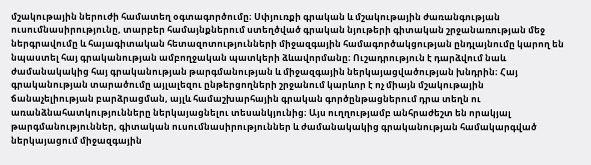մշակութային ներուժի համատեղ օգտագործումը։ Սփյուռքի գրական և մշակութային ժառանգության ուսումնասիրությունը, տարբեր համայնքներում ստեղծված գրական նյութերի գիտական շրջանառության մեջ ներգրավումը և հայագիտական հետազոտությունների միջազգային համագործակցության ընդլայնումը կարող են նպաստել հայ գրականության ամբողջական պատկերի ձևավորմանը։ Ուշադրություն է դարձվում նաև ժամանակակից հայ գրականության թարգմանության և միջազգային ներկայացվածության խնդրին։ Հայ գրականության տարածումը այլալեզու ընթերցողների շրջանում կարևոր է ոչ միայն մշակութային ճանաչելիության բարձրացման, այլև համաշխարհային գրական գործընթացներում դրա տեղն ու առանձնահատկությունները ներկայացնելու տեսանկյունից։ Այս ուղղությամբ անհրաժեշտ են որակյալ թարգմանություններ, գիտական ուսումնասիրություններ և ժամանակակից գրականության համակարգված ներկայացում միջազգային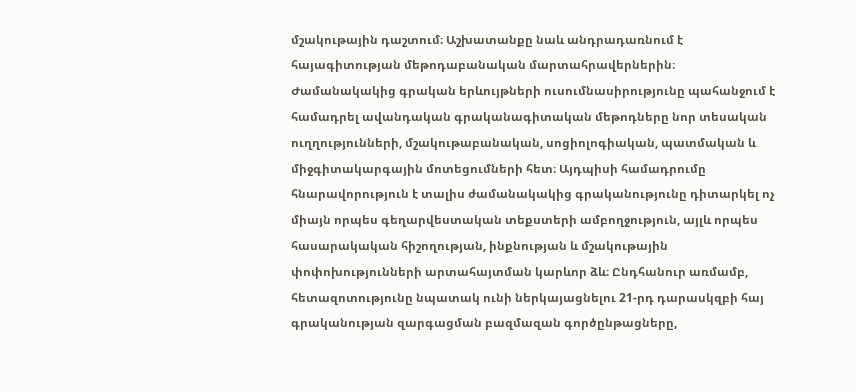մշակութային դաշտում։ Աշխատանքը նաև անդրադառնում է հայագիտության մեթոդաբանական մարտահրավերներին։ Ժամանակակից գրական երևույթների ուսումնասիրությունը պահանջում է համադրել ավանդական գրականագիտական մեթոդները նոր տեսական ուղղությունների, մշակութաբանական, սոցիոլոգիական, պատմական և միջգիտակարգային մոտեցումների հետ։ Այդպիսի համադրումը հնարավորություն է տալիս ժամանակակից գրականությունը դիտարկել ոչ միայն որպես գեղարվեստական տեքստերի ամբողջություն, այլև որպես հասարակական հիշողության, ինքնության և մշակութային փոփոխությունների արտահայտման կարևոր ձև։ Ընդհանուր առմամբ, հետազոտությունը նպատակ ունի ներկայացնելու 21-րդ դարասկզբի հայ գրականության զարգացման բազմազան գործընթացները,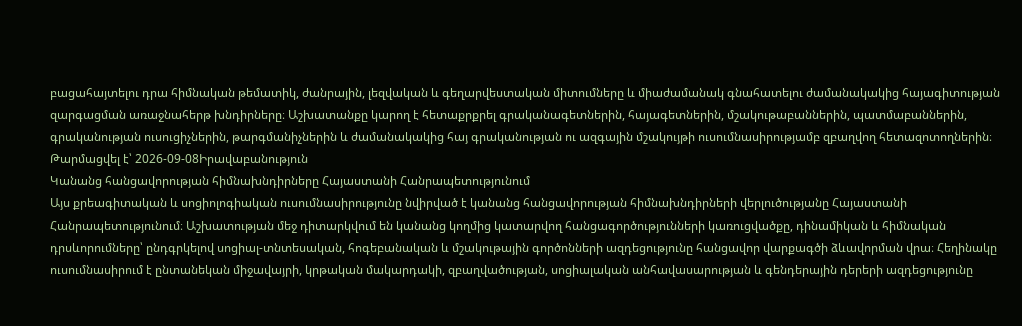բացահայտելու դրա հիմնական թեմատիկ, ժանրային, լեզվական և գեղարվեստական միտումները և միաժամանակ գնահատելու ժամանակակից հայագիտության զարգացման առաջնահերթ խնդիրները։ Աշխատանքը կարող է հետաքրքրել գրականագետներին, հայագետներին, մշակութաբաններին, պատմաբաններին, գրականության ուսուցիչներին, թարգմանիչներին և ժամանակակից հայ գրականության ու ազգային մշակույթի ուսումնասիրությամբ զբաղվող հետազոտողներին։
Թարմացվել է՝ 2026-09-08Իրավաբանություն
Կանանց հանցավորության հիմնախնդիրները Հայաստանի Հանրապետությունում
Այս քրեագիտական և սոցիոլոգիական ուսումնասիրությունը նվիրված է կանանց հանցավորության հիմնախնդիրների վերլուծությանը Հայաստանի Հանրապետությունում։ Աշխատության մեջ դիտարկվում են կանանց կողմից կատարվող հանցագործությունների կառուցվածքը, դինամիկան և հիմնական դրսևորումները՝ ընդգրկելով սոցիալ-տնտեսական, հոգեբանական և մշակութային գործոնների ազդեցությունը հանցավոր վարքագծի ձևավորման վրա։ Հեղինակը ուսումնասիրում է ընտանեկան միջավայրի, կրթական մակարդակի, զբաղվածության, սոցիալական անհավասարության և գենդերային դերերի ազդեցությունը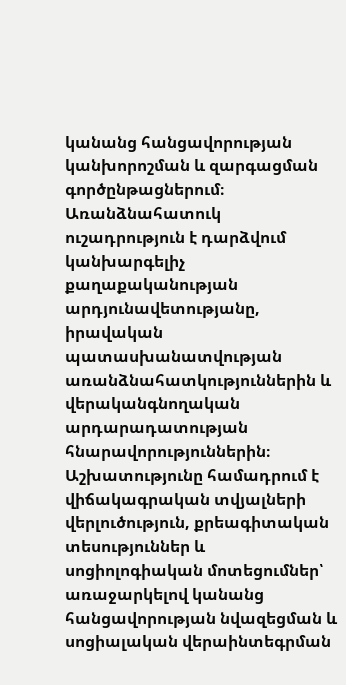կանանց հանցավորության կանխորոշման և զարգացման գործընթացներում։ Առանձնահատուկ ուշադրություն է դարձվում կանխարգելիչ քաղաքականության արդյունավետությանը, իրավական պատասխանատվության առանձնահատկություններին և վերականգնողական արդարադատության հնարավորություններին։ Աշխատությունը համադրում է վիճակագրական տվյալների վերլուծություն, քրեագիտական տեսություններ և սոցիոլոգիական մոտեցումներ՝ առաջարկելով կանանց հանցավորության նվազեցման և սոցիալական վերաինտեգրման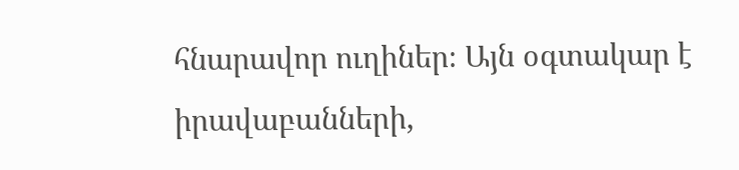հնարավոր ուղիներ։ Այն օգտակար է իրավաբանների,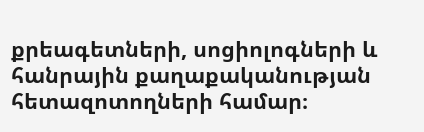քրեագետների, սոցիոլոգների և հանրային քաղաքականության հետազոտողների համար։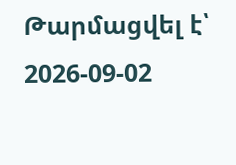Թարմացվել է՝ 2026-09-02